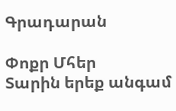Գրադարան

Փոքր Մհեր
Տարին երեք անգամ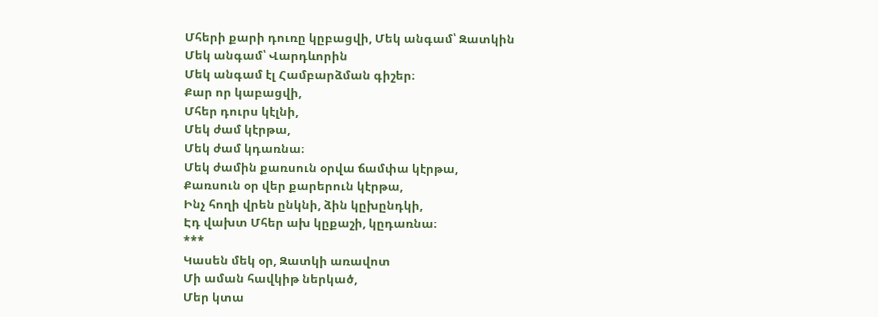Մհերի քարի դուռը կըբացվի, Մեկ անգամ՝ Զատկին
Մեկ անգամ՝ Վարդևորին
Մեկ անգամ էլ Համբարձման գիշեր։
Քար որ կաբացվի,
Մհեր դուրս կէլնի,
Մեկ ժամ կէրթա,
Մեկ ժամ կդառնա։
Մեկ ժամին քառսուն օրվա ճամփա կէրթա,
Քառսուն օր վեր քարերուն կէրթա,
Ինչ հողի վրեն ընկնի, ձին կըխընդկի,
Էդ վախտ Մհեր ախ կըքաշի, կըդառնա։
***
Կասեն մեկ օր, Զատկի առավոտ
Մի աման հավկիթ ներկած,
Մեր կտա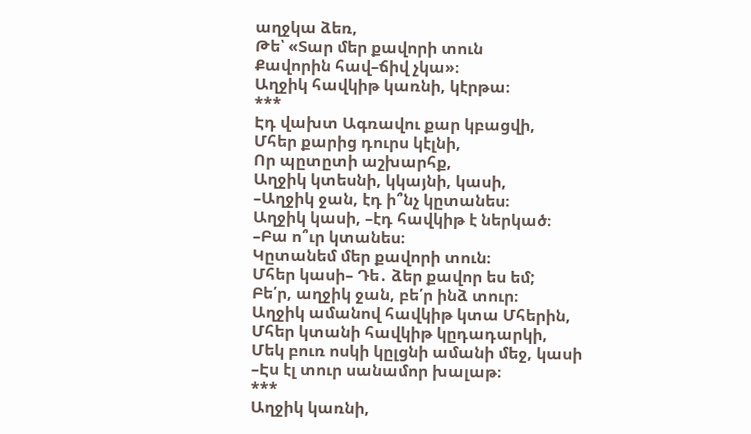աղջկա ձեռ,
Թե՝ «Տար մեր քավորի տուն
Քավորին հավ–ճիվ չկա»։
Աղջիկ հավկիթ կառնի, կէրթա։
***
Էդ վախտ Ագռավու քար կբացվի,
Մհեր քարից դուրս կէլնի,
Որ պըտըտի աշխարհք,
Աղջիկ կտեսնի, կկայնի, կասի,
–Աղջիկ ջան, էդ ի՞նչ կըտանես։
Աղջիկ կասի, –էդ հավկիթ է ներկած։
–Բա ո՞ւր կտանես։
Կըտանեմ մեր քավորի տուն։
Մհեր կասի– Դե․ ձեր քավոր ես եմ;
Բե՛ր, աղջիկ ջան, բե՛ր ինձ տուր։
Աղջիկ ամանով հավկիթ կտա Մհերին,
Մհեր կտանի հավկիթ կըդադարկի,
Մեկ բուռ ոսկի կըլցնի ամանի մեջ, կասի
–Էս էլ տուր սանամոր խալաթ։
***
Աղջիկ կառնի,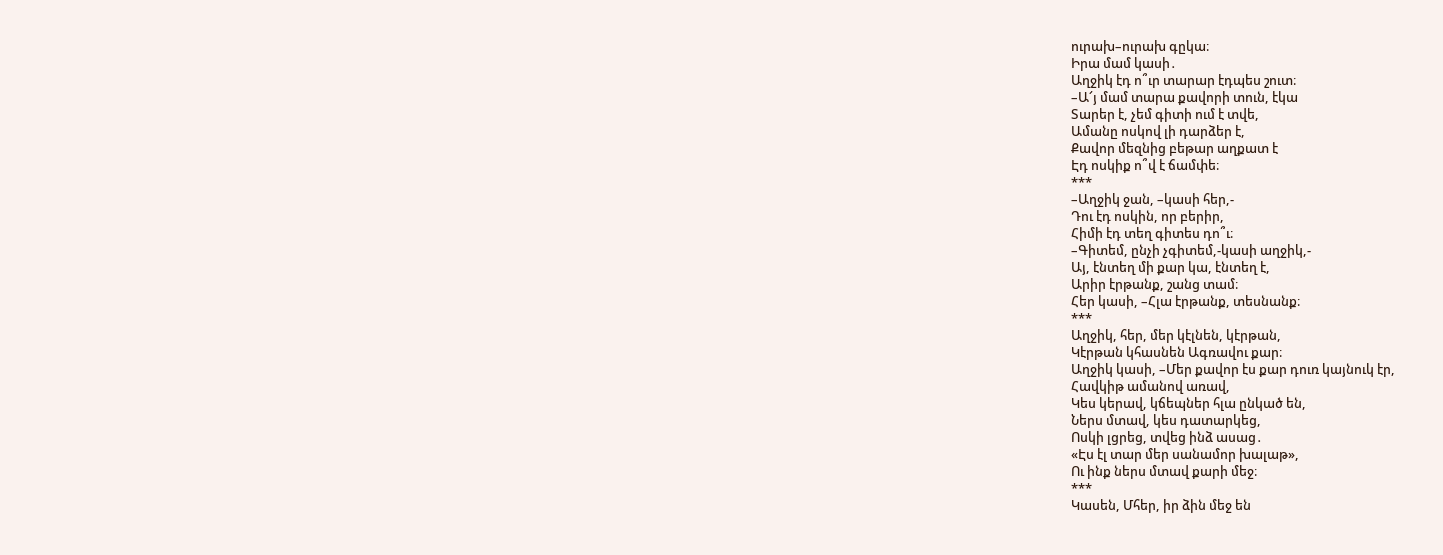ուրախ–ուրախ գըկա։
Իրա մամ կասի․
Աղջիկ էդ ո՞ւր տարար էդպես շուտ։
–Ա՜յ մամ տարա քավորի տուն, էկա
Տարեր է, չեմ գիտի ում է տվե,
Ամանը ոսկով լի դարձեր է,
Քավոր մեզնից բեթար աղքատ է
Էդ ոսկիք ո՞վ է ճամփե։
***
–Աղջիկ ջան, –կասի հեր,-
Դու էդ ոսկին, որ բերիր,
Հիմի էդ տեղ գիտես դո՞ւ։
–Գիտեմ, ընչի չգիտեմ,-կասի աղջիկ,-
Այ, էնտեղ մի քար կա, էնտեղ է,
Արիր էրթանք, շանց տամ։
Հեր կասի, –Հլա էրթանք, տեսնանք։
***
Աղջիկ, հեր, մեր կէլնեն, կէրթան,
Կէրթան կհասնեն Ագռավու քար։
Աղջիկ կասի, –Մեր քավոր էս քար դուռ կայնուկ էր,
Հավկիթ ամանով առավ,
Կես կերավ, կճեպներ հլա ընկած են,
Ներս մտավ, կես դատարկեց,
Ոսկի լցրեց, տվեց ինձ ասաց․
«Էս էլ տար մեր սանամոր խալաթ»,
Ու ինք ներս մտավ քարի մեջ։
***
Կասեն, Մհեր, իր ձին մեջ են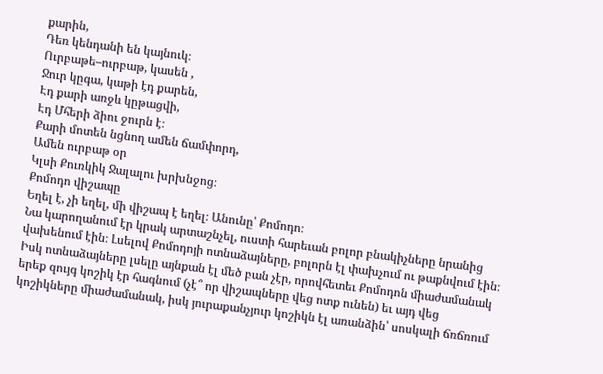քարին,
Դեռ կենդանի են կայնուկ։
Ուրբաթե–ուրբաթ, կասեն ,
Ջուր կըգա, կաթի էդ քարեն,
Էդ քարի առջև կըթացվի,
Էդ Մհերի ձիու ջուրն է։
Քարի մոտեն նցնող ամեն ճամփորդ,
Ամեն ուրբաթ օր
Կլսի Քուռկիկ Ջալալու խրխնջոց։
Քոմոդո վիշապը
Եղել է, չի եղել, մի վիշապ է եղել։ Անունը՝ Քոմոդո։
Նա կարողանում էր կրակ արտաշնչել, ուստի հարեւան բոլոր բնակիչները նրանից վախենում էին։ Լսելով Քոմոդոյի ոտնաձայները, բոլորն էլ փախչում ու թաքնվում էին։
Իսկ ոտնաձայները լսելը այնքան էլ մեծ բան չէր, որովհետեւ Քոմոդոն միաժամանակ երեք զույգ կոշիկ էր հագնում (չէ՞ որ վիշապները վեց ոտք ունեն) եւ այդ վեց կոշիկները միաժամանակ, իսկ յուրաքանչյուր կոշիկն էլ առանձին՝ սոսկալի ճռճռում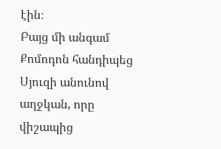էին։
Բայց մի անգամ Քոմոդոն հանդիպեց Սյուզի անունով աղջկան, որը վիշապից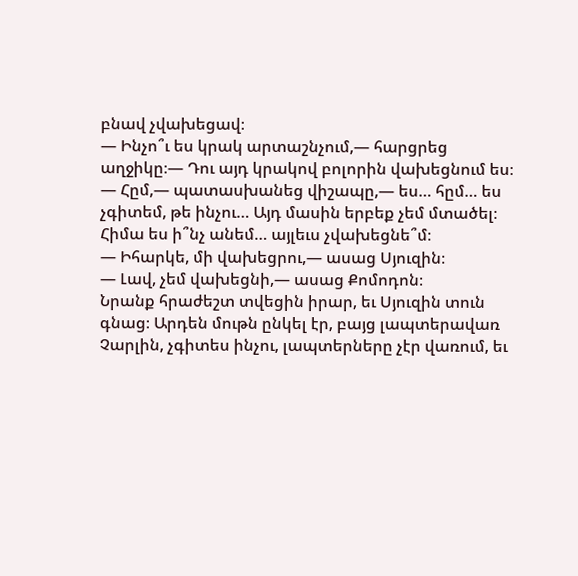բնավ չվախեցավ։
— Ինչո՞ւ ես կրակ արտաշնչում,— հարցրեց աղջիկը։— Դու այդ կրակով բոլորին վախեցնում ես։
— Հըմ,— պատասխանեց վիշապը,— ես… հըմ… ես չգիտեմ, թե ինչու… Այդ մասին երբեք չեմ մտածել։ Հիմա ես ի՞նչ անեմ… այլեւս չվախեցնե՞մ։
— Իհարկե, մի վախեցրու,— ասաց Սյուզին։
— Լավ, չեմ վախեցնի,— ասաց Քոմոդոն։
Նրանք հրաժեշտ տվեցին իրար, եւ Սյուզին տուն գնաց։ Արդեն մութն ընկել էր, բայց լապտերավառ Չարլին, չգիտես ինչու, լապտերները չէր վառում, եւ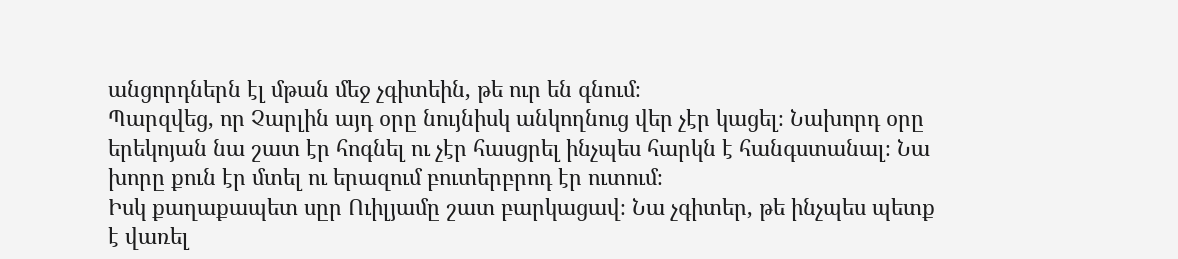անցորդներն էլ մթան մեջ չգիտեին, թե ուր են գնում։
Պարզվեց, որ Չարլին այդ օրը նույնիսկ անկողնուց վեր չէր կացել։ Նախորդ օրը երեկոյան նա շատ էր հոգնել ու չէր հասցրել ինչպես հարկն է հանգստանալ։ Նա խորը քուն էր մտել ու երազում բուտերբրոդ էր ուտում։
Իսկ քաղաքապետ սըր Ուիլյամը շատ բարկացավ։ Նա չգիտեր, թե ինչպես պետք է վառել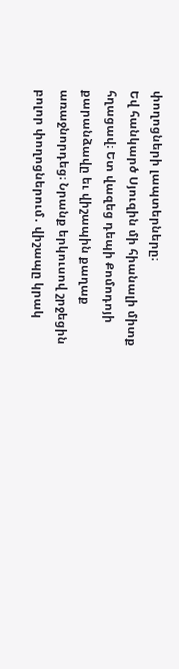փողոցների լապտերները։
Եվ հանկարծ Սյուզին մի հիանալի միտք հղացավ։ Ետ վազեց դեպի Քոմոդոյի քարանձավը եւ վիշապին քաղաք առաջնորդեց։ Նրանք երկուսով շրջեցին բոլոր փողոցներում․ վիշապը կրակ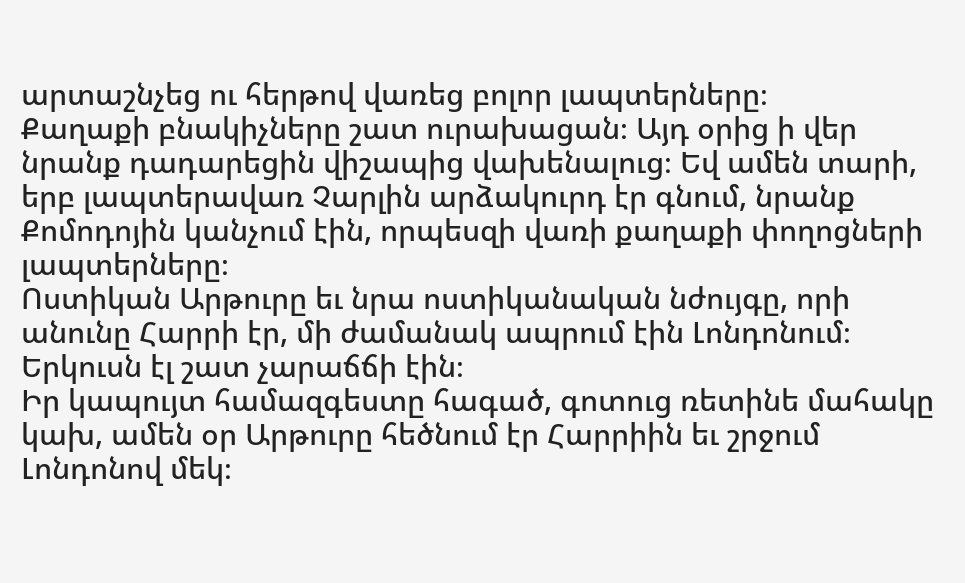արտաշնչեց ու հերթով վառեց բոլոր լապտերները։
Քաղաքի բնակիչները շատ ուրախացան։ Այդ օրից ի վեր նրանք դադարեցին վիշապից վախենալուց։ Եվ ամեն տարի, երբ լապտերավառ Չարլին արձակուրդ էր գնում, նրանք Քոմոդոյին կանչում էին, որպեսզի վառի քաղաքի փողոցների լապտերները։
Ոստիկան Արթուրը եւ նրա ոստիկանական նժույգը, որի անունը Հարրի էր, մի ժամանակ ապրում էին Լոնդոնում։ Երկուսն էլ շատ չարաճճի էին։
Իր կապույտ համազգեստը հագած, գոտուց ռետինե մահակը կախ, ամեն օր Արթուրը հեծնում էր Հարրիին եւ շրջում Լոնդոնով մեկ։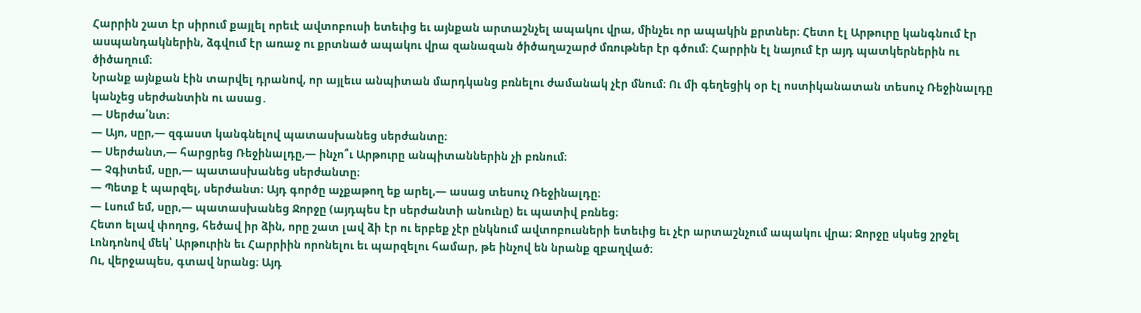Հարրին շատ էր սիրում քայլել որեւէ ավտոբուսի ետեւից եւ այնքան արտաշնչել ապակու վրա, մինչեւ որ ապակին քրտներ։ Հետո էլ Արթուրը կանգնում էր ասպանդակներին, ձգվում էր առաջ ու քրտնած ապակու վրա զանազան ծիծաղաշարժ մռութներ էր գծում։ Հարրին էլ նայում էր այդ պատկերներին ու ծիծաղում։
Նրանք այնքան էին տարվել դրանով, որ այլեւս անպիտան մարդկանց բռնելու ժամանակ չէր մնում։ Ու մի գեղեցիկ օր էլ ոստիկանատան տեսուչ Ռեջինալդը կանչեց սերժանտին ու ասաց․
— Սերժա՛նտ։
— Այո, սըր,— զգաստ կանգնելով պատասխանեց սերժանտը։
— Սերժանտ,— հարցրեց Ռեջինալդը,— ինչո՞ւ Արթուրը անպիտաններին չի բռնում։
— Չգիտեմ, սըր,— պատասխանեց սերժանտը։
— Պետք է պարզել, սերժանտ։ Այդ գործը աչքաթող եք արել,— ասաց տեսուչ Ռեջինալդը։
— Լսում եմ, սըր,— պատասխանեց Ջորջը (այդպես էր սերժանտի անունը) եւ պատիվ բռնեց։
Հետո ելավ փողոց, հեծավ իր ձին, որը շատ լավ ձի էր ու երբեք չէր ընկնում ավտոբուսների ետեւից եւ չէր արտաշնչում ապակու վրա։ Ջորջը սկսեց շրջել Լոնդոնով մեկ՝ Արթուրին եւ Հարրիին որոնելու եւ պարզելու համար, թե ինչով են նրանք զբաղված։
Ու, վերջապես, գտավ նրանց։ Այդ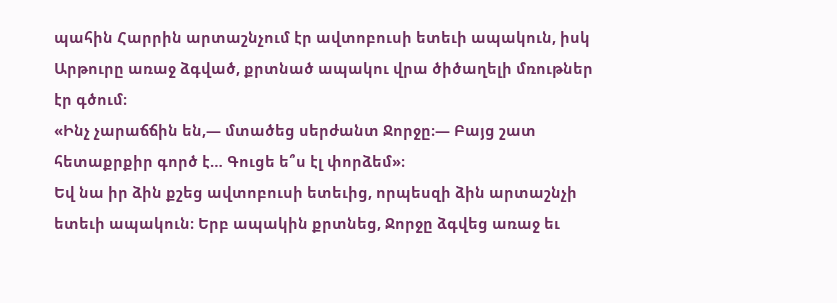պահին Հարրին արտաշնչում էր ավտոբուսի ետեւի ապակուն, իսկ Արթուրը առաջ ձգված, քրտնած ապակու վրա ծիծաղելի մռութներ էր գծում։
«Ինչ չարաճճին են,— մտածեց սերժանտ Ջորջը։— Բայց շատ հետաքրքիր գործ է… Գուցե ե՞ս էլ փորձեմ»։
Եվ նա իր ձին քշեց ավտոբուսի ետեւից, որպեսզի ձին արտաշնչի ետեւի ապակուն։ Երբ ապակին քրտնեց, Ջորջը ձգվեց առաջ եւ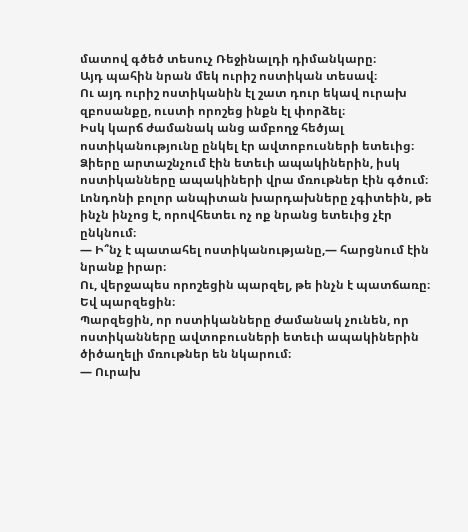մատով գծեծ տեսուչ Ռեջինալդի դիմանկարը։
Այդ պահին նրան մեկ ուրիշ ոստիկան տեսավ։
Ու այդ ուրիշ ոստիկանին էլ շատ դուր եկավ ուրախ զբոսանքը, ուստի որոշեց ինքն էլ փորձել։
Իսկ կարճ ժամանակ անց ամբողջ հեծյալ ոստիկանությունը ընկել էր ավտոբուսների ետեւից։ Ձիերը արտաշնչում էին ետեւի ապակիներին, իսկ ոստիկանները ապակիների վրա մռութներ էին գծում։
Լոնդոնի բոլոր անպիտան խարդախները չգիտեին, թե ինչն ինչոց է, որովհետեւ ոչ ոք նրանց ետեւից չէր ընկնում։
— Ի՞նչ է պատահել ոստիկանությանը,— հարցնում էին նրանք իրար։
Ու, վերջապես որոշեցին պարզել, թե ինչն է պատճառը։ Եվ պարզեցին։
Պարզեցին, որ ոստիկանները ժամանակ չունեն, որ ոստիկանները ավտոբուսների ետեւի ապակիներին ծիծաղելի մռութներ են նկարում։
— Ուրախ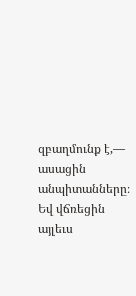զբաղմունք է,— ասացին անպիտանները։
Եվ վճռեցին այլեւս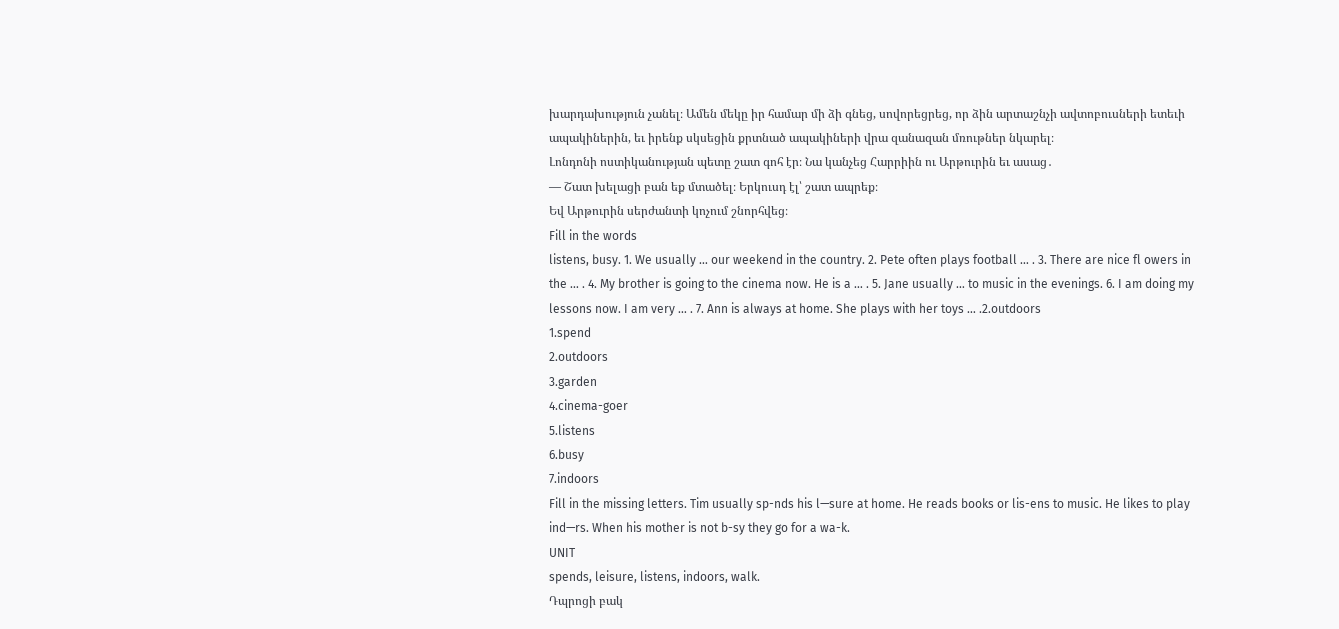խարդախություն չանել։ Ամեն մեկը իր համար մի ձի գնեց, սովորեցրեց, որ ձին արտաշնչի ավտոբուսների ետեւի ապակիներին, եւ իրենք սկսեցին քրտնած ապակիների վրա զանազան մռութներ նկարել։
Լոնդոնի ոստիկանության պետը շատ գոհ էր։ Նա կանչեց Հարրիին ու Արթուրին եւ ասաց․
— Շատ խելացի բան եք մտածել։ Երկուսդ էլ՝ շատ ապրեք։
Եվ Արթուրին սերժանտի կոչում շնորհվեց։
Fill in the words
listens, busy. 1. We usually … our weekend in the country. 2. Pete often plays football … . 3. There are nice fl owers in the … . 4. My brother is going to the cinema now. He is a … . 5. Jane usually … to music in the evenings. 6. I am doing my lessons now. I am very … . 7. Ann is always at home. She plays with her toys … .2.outdoors
1.spend
2.outdoors
3.garden
4.cinema-goer
5.listens
6.busy
7.indoors
Fill in the missing letters. Tim usually sp-nds his l—sure at home. He reads books or lis-ens to music. He likes to play ind—rs. When his mother is not b-sy they go for a wa-k.
UNIT
spends, leisure, listens, indoors, walk.
Դպրոցի բակ